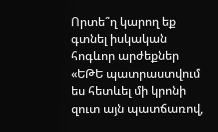Որտե՞ղ կարող եք գտնել իսկական հոգևոր արժեքներ
«ԵԹԵ պատրաստվում ես հետևել մի կրոնի զուտ այն պատճառով,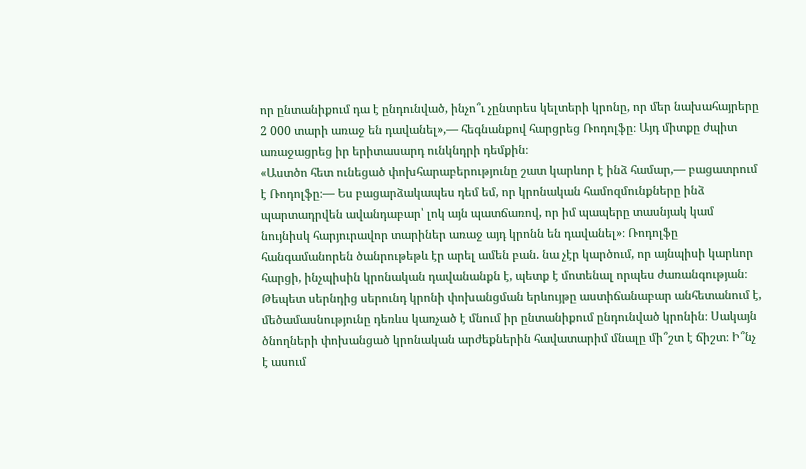որ ընտանիքում դա է ընդունված, ինչո՞ւ չընտրես կելտերի կրոնը, որ մեր նախահայրերը 2 000 տարի առաջ են դավանել»,— հեգնանքով հարցրեց Ռոդոլֆը։ Այդ միտքը ժպիտ առաջացրեց իր երիտասարդ ունկնդրի դեմքին։
«Աստծո հետ ունեցած փոխհարաբերությունը շատ կարևոր է ինձ համար,— բացատրում է Ռոդոլֆը։— Ես բացարձակապես դեմ եմ, որ կրոնական համոզմունքները ինձ պարտադրվեն ավանդաբար՝ լոկ այն պատճառով, որ իմ պապերը տասնյակ կամ նույնիսկ հարյուրավոր տարիներ առաջ այդ կրոնն են դավանել»։ Ռոդոլֆը հանգամանորեն ծանրութեթև էր արել ամեն բան. նա չէր կարծում, որ այնպիսի կարևոր հարցի, ինչպիսին կրոնական դավանանքն է, պետք է մոտենալ որպես ժառանգության։
Թեպետ սերնդից սերունդ կրոնի փոխանցման երևույթը աստիճանաբար անհետանում է, մեծամասնությունը դեռևս կառչած է մնում իր ընտանիքում ընդունված կրոնին։ Սակայն ծնողների փոխանցած կրոնական արժեքներին հավատարիմ մնալը մի՞շտ է ճիշտ։ Ի՞նչ է ասում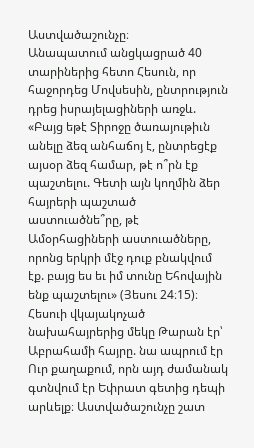Աստվածաշունչը։
Անապատում անցկացրած 40 տարիներից հետո Հեսուն, որ հաջորդեց Մովսեսին, ընտրություն դրեց իսրայելացիների առջև. «Բայց եթէ Տիրոջը ծառայութիւն անելը ձեզ անհաճոյ է, ընտրեցէք այսօր ձեզ համար, թէ ո՞րն էք պաշտելու. Գետի այն կողմին ձեր հայրերի պաշտած աստուածնե՞րը, թէ Ամօրհացիների աստուածները, որոնց երկրի մէջ դուք բնակվում էք. բայց ես եւ իմ տունը Եհովային ենք պաշտելու» (Յեսու 24։15)։
Հեսուի վկայակոչած նախահայրերից մեկը Թարան էր՝ Աբրահամի հայրը. նա ապրում էր Ուր քաղաքում, որն այդ ժամանակ գտնվում էր Եփրատ գետից դեպի արևելք։ Աստվածաշունչը շատ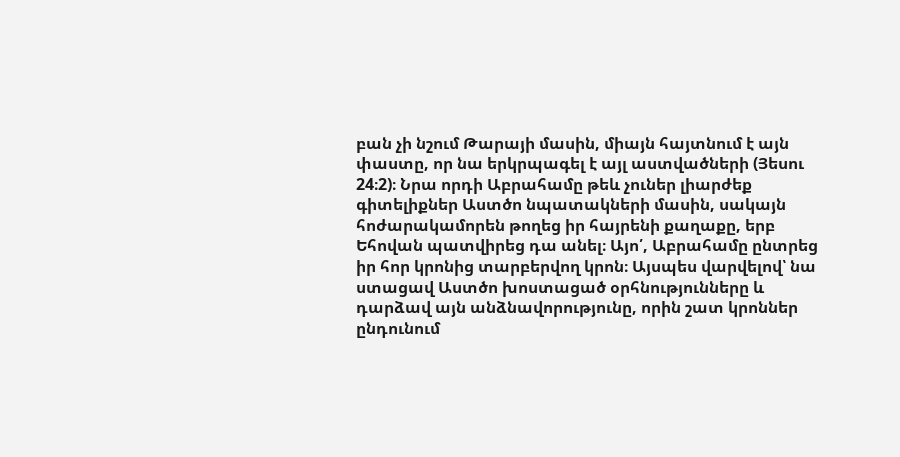բան չի նշում Թարայի մասին, միայն հայտնում է այն փաստը, որ նա երկրպագել է այլ աստվածների (Յեսու 24։2)։ Նրա որդի Աբրահամը թեև չուներ լիարժեք գիտելիքներ Աստծո նպատակների մասին, սակայն հոժարակամորեն թողեց իր հայրենի քաղաքը, երբ Եհովան պատվիրեց դա անել։ Այո՛, Աբրահամը ընտրեց իր հոր կրոնից տարբերվող կրոն։ Այսպես վարվելով՝ նա ստացավ Աստծո խոստացած օրհնությունները և դարձավ այն անձնավորությունը, որին շատ կրոններ ընդունում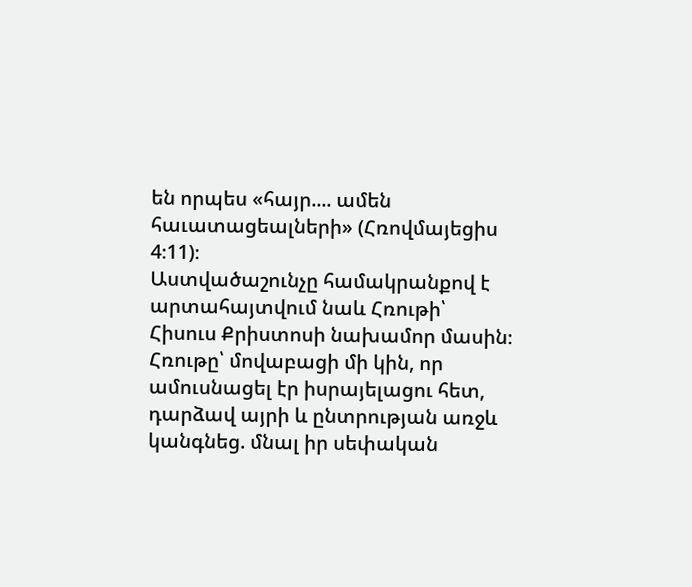են որպես «հայր.... ամեն հաւատացեալների» (Հռովմայեցիս 4։11)։
Աստվածաշունչը համակրանքով է արտահայտվում նաև Հռութի՝ Հիսուս Քրիստոսի նախամոր մասին։ Հռութը՝ մովաբացի մի կին, որ ամուսնացել էր իսրայելացու հետ, դարձավ այրի և ընտրության առջև կանգնեց. մնալ իր սեփական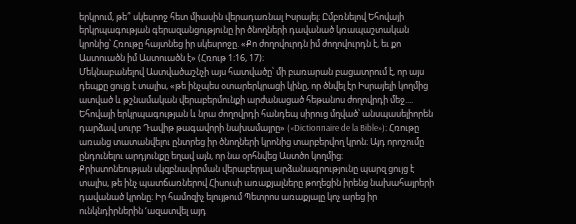երկրում, թե՞ սկեսրոջ հետ միասին վերադառնալ Իսրայել։ Ըմբռնելով Եհովայի երկրպագության գերազանցությունը իր ծնողների դավանած կռապաշտական կրոնից՝ Հռութը հայտնեց իր սկեսրոջը. «Քո ժողովուրդն իմ ժողովուրդն է, եւ քո Աստուածն իմ Աստուածն է» (Հռութ 1։16, 17)։
Մեկնաբանելով Աստվածաշնչի այս հատվածը՝ մի բառարան բացատրում է, որ այս դեպքը ցույց է տալիս, «թե ինչպես օտարերկրացի կինը, որ ծնվել էր Իսրայելի կողմից ատված և թշնամական վերաբերմունքի արժանացած հեթանոս ժողովրդի մեջ.... Եհովայի երկրպագության և նրա ժողովրդի հանդեպ սիրուց մղված՝ անսպասելիորեն դարձավ սուրբ Դավիթ թագավորի նախամայրը» («Dictionnaire de la Bible»)։ Հռութը առանց տատանվելու ընտրեց իր ծնողների կրոնից տարբերվող կրոն։ Այդ որոշումը ընդունելու արդյունքը եղավ այն, որ նա օրհնվեց Աստծո կողմից։
Քրիստոնեության սկզբնավորման վերաբերյալ արձանագրությունը պարզ ցույց է տալիս, թե ինչ պատճառներով Հիսուսի առաքյալները թողեցին իրենց նախահայրերի դավանած կրոնը։ Իր համոզիչ ելույթում Պետրոս առաքյալը կոչ արեց իր ունկնդիրներին ‘ազատվել այդ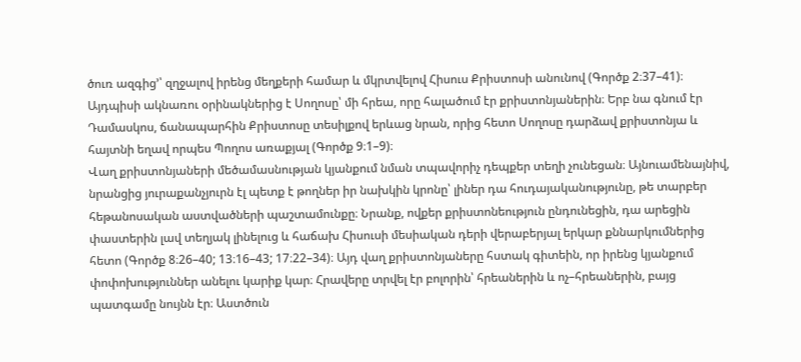ծուռ ազգից’՝ զղջալով իրենց մեղքերի համար և մկրտվելով Հիսուս Քրիստոսի անունով (Գործք 2։37–41)։ Այդպիսի ակնառու օրինակներից է Սողոսը՝ մի հրեա, որը հալածում էր քրիստոնյաներին։ Երբ նա գնում էր Դամասկոս, ճանապարհին Քրիստոսը տեսիլքով երևաց նրան, որից հետո Սողոսը դարձավ քրիստոնյա և հայտնի եղավ որպես Պողոս առաքյալ (Գործք 9։1–9)։
Վաղ քրիստոնյաների մեծամասնության կյանքում նման տպավորիչ դեպքեր տեղի չունեցան։ Այնուամենայնիվ, նրանցից յուրաքանչյուրն էլ պետք է թողներ իր նախկին կրոնը՝ լիներ դա հուդայականությունը, թե տարբեր հեթանոսական աստվածների պաշտամունքը։ Նրանք, ովքեր քրիստոնեություն ընդունեցին, դա արեցին փաստերին լավ տեղյակ լինելուց և հաճախ Հիսուսի մեսիական դերի վերաբերյալ երկար քննարկումներից հետո (Գործք 8։26–40; 13։16–43; 17։22–34)։ Այդ վաղ քրիստոնյաները հստակ գիտեին, որ իրենց կյանքում փոփոխություններ անելու կարիք կար։ Հրավերը տրվել էր բոլորին՝ հրեաներին և ոչ–հրեաներին, բայց պատգամը նույնն էր։ Աստծուն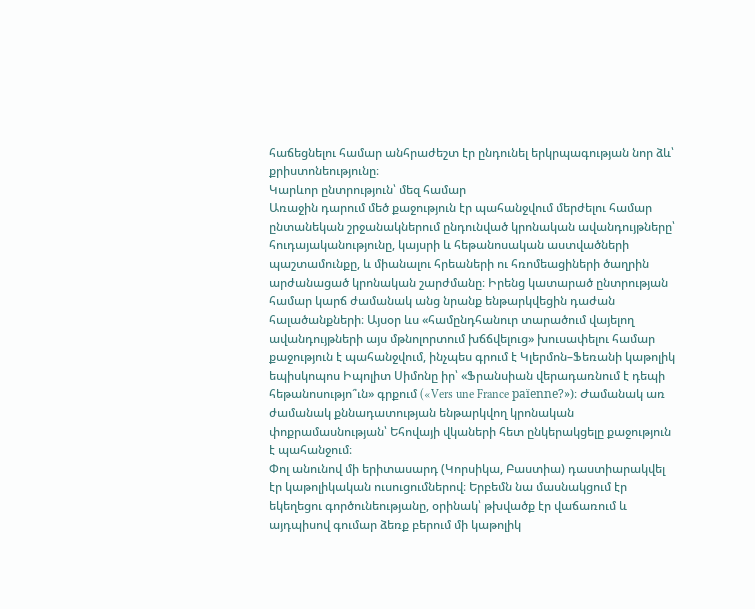հաճեցնելու համար անհրաժեշտ էր ընդունել երկրպագության նոր ձև՝ քրիստոնեությունը։
Կարևոր ընտրություն՝ մեզ համար
Առաջին դարում մեծ քաջություն էր պահանջվում մերժելու համար ընտանեկան շրջանակներում ընդունված կրոնական ավանդույթները՝ հուդայականությունը, կայսրի և հեթանոսական աստվածների պաշտամունքը, և միանալու հրեաների ու հռոմեացիների ծաղրին արժանացած կրոնական շարժմանը։ Իրենց կատարած ընտրության համար կարճ ժամանակ անց նրանք ենթարկվեցին դաժան հալածանքների։ Այսօր ևս «համընդհանուր տարածում վայելող ավանդույթների այս մթնոլորտում խճճվելուց» խուսափելու համար քաջություն է պահանջվում, ինչպես գրում է Կլերմոն–Ֆեռանի կաթոլիկ եպիսկոպոս Իպոլիտ Սիմոնը իր՝ «Ֆրանսիան վերադառնում է դեպի հեթանոսությո՞ւն» գրքում («Vers une France païenne?»)։ Ժամանակ առ ժամանակ քննադատության ենթարկվող կրոնական փոքրամասնության՝ Եհովայի վկաների հետ ընկերակցելը քաջություն է պահանջում։
Փոլ անունով մի երիտասարդ (Կորսիկա, Բաստիա) դաստիարակվել էր կաթոլիկական ուսուցումներով։ Երբեմն նա մասնակցում էր եկեղեցու գործունեությանը, օրինակ՝ թխվածք էր վաճառում և այդպիսով գումար ձեռք բերում մի կաթոլիկ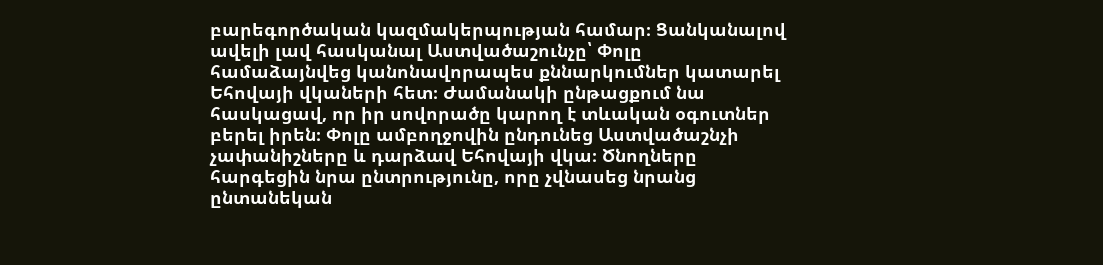բարեգործական կազմակերպության համար։ Ցանկանալով ավելի լավ հասկանալ Աստվածաշունչը՝ Փոլը համաձայնվեց կանոնավորապես քննարկումներ կատարել Եհովայի վկաների հետ։ Ժամանակի ընթացքում նա հասկացավ, որ իր սովորածը կարող է տևական օգուտներ բերել իրեն։ Փոլը ամբողջովին ընդունեց Աստվածաշնչի չափանիշները և դարձավ Եհովայի վկա։ Ծնողները հարգեցին նրա ընտրությունը, որը չվնասեց նրանց ընտանեկան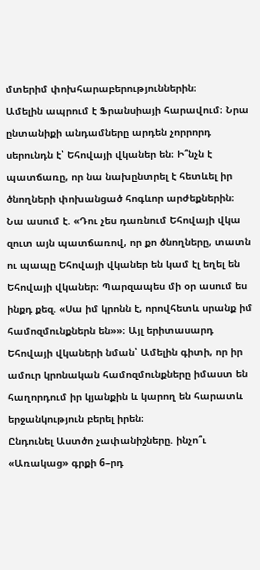մտերիմ փոխհարաբերություններին։
Ամելին ապրում է Ֆրանսիայի հարավում։ Նրա ընտանիքի անդամները արդեն չորրորդ սերունդն է՝ Եհովայի վկաներ են։ Ի՞նչն է պատճառը, որ նա նախընտրել է հետևել իր ծնողների փոխանցած հոգևոր արժեքներին։ Նա ասում է. «Դու չես դառնում Եհովայի վկա զուտ այն պատճառով, որ քո ծնողները, տատն ու պապը Եհովայի վկաներ են կամ էլ եղել են Եհովայի վկաներ։ Պարզապես մի օր ասում ես ինքդ քեզ. «Սա իմ կրոնն է, որովհետև սրանք իմ համոզմունքներն են»»։ Այլ երիտասարդ Եհովայի վկաների նման՝ Ամելին գիտի, որ իր ամուր կրոնական համոզմունքները իմաստ են հաղորդում իր կյանքին և կարող են հարատև երջանկություն բերել իրեն։
Ընդունել Աստծո չափանիշները. ինչո՞ւ
«Առակաց» գրքի 6–րդ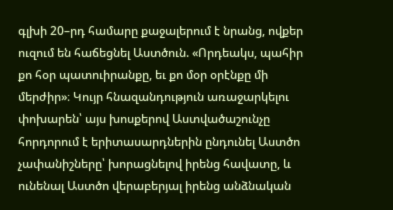գլխի 20–րդ համարը քաջալերում է նրանց, ովքեր ուզում են հաճեցնել Աստծուն. «Որդեակս, պահիր քո հօր պատուիրանքը, եւ քո մօր օրէնքը մի մերժիր»։ Կույր հնազանդություն առաջարկելու փոխարեն՝ այս խոսքերով Աստվածաշունչը հորդորում է երիտասարդներին ընդունել Աստծո չափանիշները՝ խորացնելով իրենց հավատը, և ունենալ Աստծո վերաբերյալ իրենց անձնական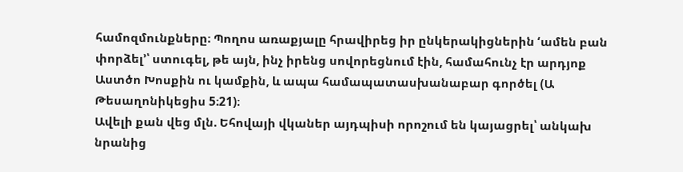համոզմունքները։ Պողոս առաքյալը հրավիրեց իր ընկերակիցներին ‘ամեն բան փորձել’՝ ստուգել, թե այն, ինչ իրենց սովորեցնում էին, համահունչ էր արդյոք Աստծո Խոսքին ու կամքին, և ապա համապատասխանաբար գործել (Ա Թեսաղոնիկեցիս 5։21)։
Ավելի քան վեց մլն. Եհովայի վկաներ այդպիսի որոշում են կայացրել՝ անկախ նրանից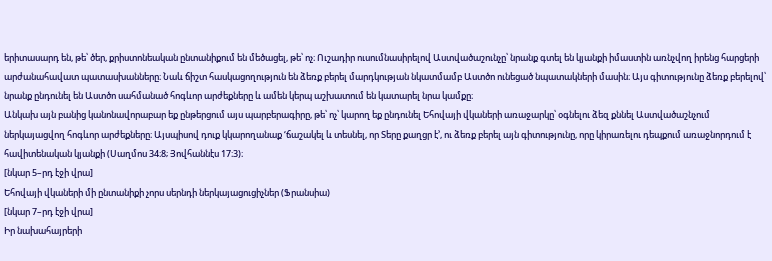երիտասարդ են, թե՝ ծեր, քրիստոնեական ընտանիքում են մեծացել, թե՝ ոչ։ Ուշադիր ուսումնասիրելով Աստվածաշունչը՝ նրանք գտել են կյանքի իմաստին առնչվող իրենց հարցերի արժանահավատ պատասխանները։ Նաև ճիշտ հասկացողություն են ձեռք բերել մարդկության նկատմամբ Աստծո ունեցած նպատակների մասին։ Այս գիտությունը ձեռք բերելով՝ նրանք ընդունել են Աստծո սահմանած հոգևոր արժեքները և ամեն կերպ աշխատում են կատարել նրա կամքը։
Անկախ այն բանից կանոնավորաբար եք ընթերցում այս պարբերագիրը, թե՝ ոչ՝ կարող եք ընդունել Եհովայի վկաների առաջարկը՝ օգնելու ձեզ քննել Աստվածաշնչում ներկայացվող հոգևոր արժեքները։ Այսպիսով դուք կկարողանաք ‘ճաշակել և տեսնել, որ Տերը քաղցր է’, ու ձեռք բերել այն գիտությունը, որը կիրառելու դեպքում առաջնորդում է հավիտենական կյանքի (Սաղմոս 34։8; Յովհաննէս 17։3)։
[նկար 5–րդ էջի վրա]
Եհովայի վկաների մի ընտանիքի չորս սերնդի ներկայացուցիչներ (Ֆրանսիա)
[նկար 7–րդ էջի վրա]
Իր նախահայրերի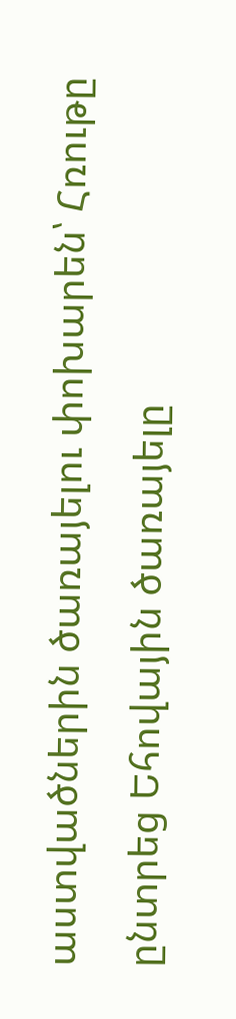աստվածներին ծառայելու փոխարեն՝ Հռութը ընտրեց Եհովային ծառայելը